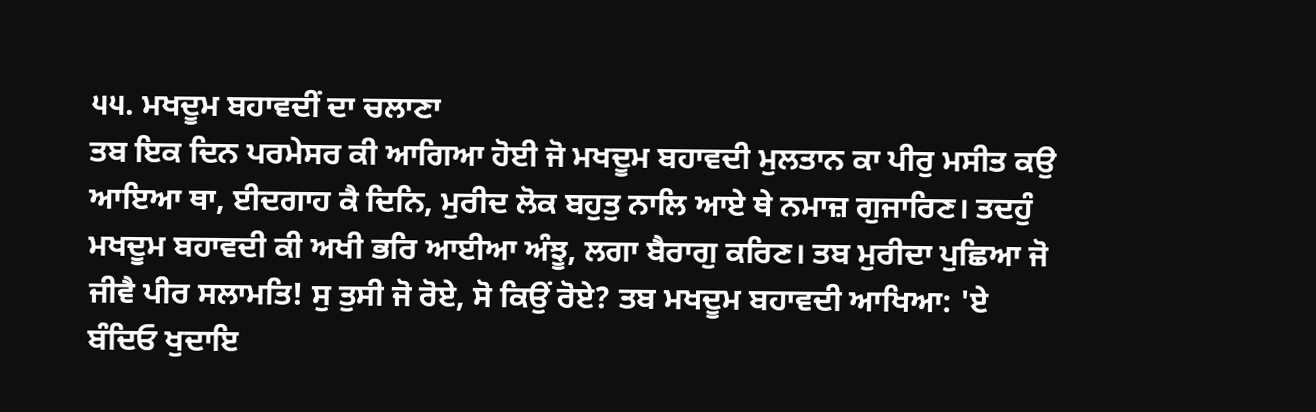੫੫. ਮਖਦੂਮ ਬਹਾਵਦੀਂ ਦਾ ਚਲਾਣਾ
ਤਬ ਇਕ ਦਿਨ ਪਰਮੇਸਰ ਕੀ ਆਗਿਆ ਹੋਈ ਜੋ ਮਖਦੂਮ ਬਹਾਵਦੀ ਮੁਲਤਾਨ ਕਾ ਪੀਰੁ ਮਸੀਤ ਕਉ ਆਇਆ ਥਾ, ਈਦਗਾਹ ਕੈ ਦਿਨਿ, ਮੁਰੀਦ ਲੋਕ ਬਹੁਤੁ ਨਾਲਿ ਆਏ ਥੇ ਨਮਾਜ਼ ਗੁਜਾਰਿਣ। ਤਦਹੁੰ ਮਖਦੂਮ ਬਹਾਵਦੀ ਕੀ ਅਖੀ ਭਰਿ ਆਈਆ ਅੰਝੂ, ਲਗਾ ਬੈਰਾਗੁ ਕਰਿਣ। ਤਬ ਮੁਰੀਦਾ ਪੁਛਿਆ ਜੋ ਜੀਵੈ ਪੀਰ ਸਲਾਮਤਿ! ਸੁ ਤੁਸੀ ਜੋ ਰੋਏ, ਸੋ ਕਿਉਂ ਰੋਏ? ਤਬ ਮਖਦੂਮ ਬਹਾਵਦੀ ਆਖਿਆ: 'ਏ ਬੰਦਿਓ ਖੁਦਾਇ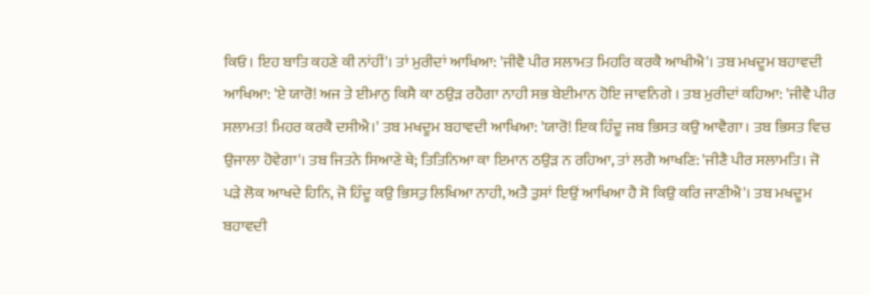ਕਿਓ। ਇਹ ਬਾਤਿ ਕਹਣੇ ਕੀ ਨਾਂਹੀਂ'। ਤਾਂ ਮੁਰੀਦਾਂ ਆਖਿਆ: 'ਜੀਵੈ ਪੀਰ ਸਲਾਮਤ ਮਿਹਰਿ ਕਰਕੈ ਆਖੀਐ'। ਤਬ ਮਖਦੂਮ ਬਹਾਵਦੀ ਆਖਿਆ: 'ਏ ਯਾਰੋ! ਅਜ ਤੇ ਈਮਾਨੁ ਕਿਸੈ ਕਾ ਠਉੜ ਰਹੈਗਾ ਨਾਹੀ ਸਭ ਬੇਈਮਾਨ ਹੋਇ ਜਾਵਨਿਗੇ । ਤਬ ਮੁਰੀਦਾਂ ਕਹਿਆ: 'ਜੀਵੈ ਪੀਰ ਸਲਾਮਤ! ਮਿਹਰ ਕਰਕੈ ਦਸੀਐ।' ਤਬ ਮਖਦੂਮ ਬਹਾਵਦੀ ਆਖਿਆ: 'ਯਾਰੋ! ਇਕ ਹਿੰਦੂ ਜਬ ਭਿਸਤ ਕਉ ਆਵੈਗਾ। ਤਬ ਭਿਸਤ ਵਿਚ ਉਜਾਲਾ ਹੋਵੇਗਾ'। ਤਬ ਜਿਤਨੇ ਸਿਆਣੇ ਥੇ; ਤਿਤਿਨਿਆ ਕਾ ਇਮਾਨ ਠਉੜ ਨ ਰਹਿਆ, ਤਾਂ ਲਗੈ ਆਖਣਿ: 'ਜੀਣੈ ਪੀਰ ਸਲਾਮਤਿ। ਜੋ ਪੜੇ ਲੋਕ ਆਖਦੇ ਹਿਨਿ, ਜੋ ਹਿੰਦੂ ਕਉ ਭਿਸਤੁ ਲਿਖਿਆ ਨਾਹੀ, ਅਤੈ ਤੁਸਾਂ ਇਉਂ ਆਖਿਆ ਹੈ ਸੋ ਕਿਉ ਕਰਿ ਜਾਣੀਐ'। ਤਬ ਮਖਦੂਮ ਬਹਾਵਦੀ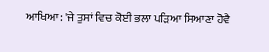ਆਖਿਆ: 'ਜੇ ਤੁਸਾਂ ਵਿਚ ਕੋਈ ਭਲਾ ਪੜਿਆ ਸਿਆਣਾ ਹੋਵੈ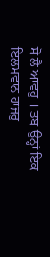ਸੋ ਲੈ ਆਵਹੁ । ਤਬ ਉਨ੍ਹਾਂ ਇਕ ਇਲਮਵਾਨ ਹਾਜਰੁ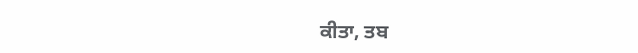ਕੀਤਾ, ਤਬ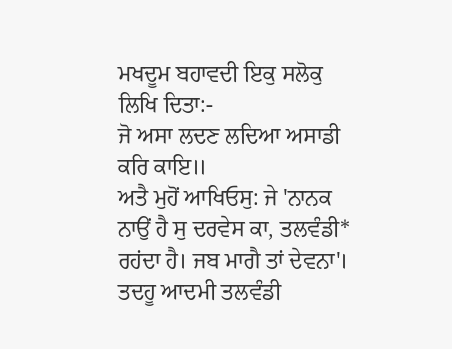ਮਖਦੂਮ ਬਹਾਵਦੀ ਇਕੁ ਸਲੋਕੁ ਲਿਖਿ ਦਿਤਾ:-
ਜੋ ਅਸਾ ਲਦਣ ਲਦਿਆ ਅਸਾਡੀ ਕਰਿ ਕਾਇ॥
ਅਤੈ ਮੁਹੋਂ ਆਖਿਓਸੁ: ਜੇ 'ਨਾਨਕ ਨਾਉਂ ਹੈ ਸੁ ਦਰਵੇਸ ਕਾ, ਤਲਵੰਡੀ* ਰਹਂਦਾ ਹੈ। ਜਬ ਮਾਗੈ ਤਾਂ ਦੇਵਨਾ'। ਤਦਹੂ ਆਦਮੀ ਤਲਵੰਡੀ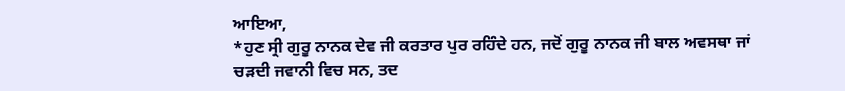ਆਇਆ,
*ਹੁਣ ਸ੍ਰੀ ਗੁਰੂ ਨਾਨਕ ਦੇਵ ਜੀ ਕਰਤਾਰ ਪੁਰ ਰਹਿੰਦੇ ਹਨ, ਜਦੋਂ ਗੁਰੂ ਨਾਨਕ ਜੀ ਬਾਲ ਅਵਸਥਾ ਜਾਂ ਚੜਦੀ ਜਵਾਨੀ ਵਿਚ ਸਨ, ਤਦ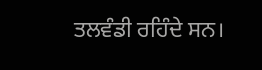ਤਲਵੰਡੀ ਰਹਿੰਦੇ ਸਨ।